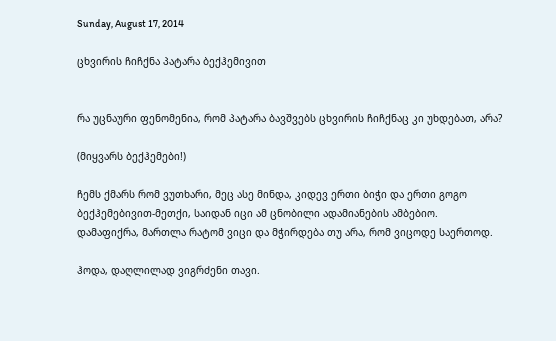Sunday, August 17, 2014

ცხვირის ჩიჩქნა პატარა ბექჰემივით


რა უცნაური ფენომენია, რომ პატარა ბავშვებს ცხვირის ჩიჩქნაც კი უხდებათ, არა?

(მიყვარს ბექჰემები!)

ჩემს ქმარს რომ ვუთხარი, მეც ასე მინდა, კიდევ ერთი ბიჭი და ერთი გოგო ბექჰემებივით-მეთქი, საიდან იცი ამ ცნობილი ადამიანების ამბებიო.
დამაფიქრა, მართლა რატომ ვიცი და მჭირდება თუ არა, რომ ვიცოდე საერთოდ.

ჰოდა, დაღლილად ვიგრძენი თავი.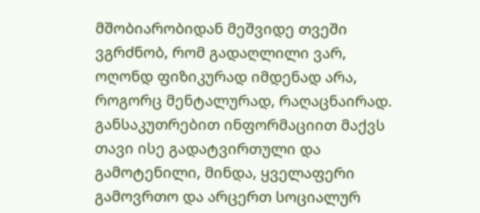მშობიარობიდან მეშვიდე თვეში ვგრძნობ, რომ გადაღლილი ვარ, ოღონდ ფიზიკურად იმდენად არა, როგორც მენტალურად, რაღაცნაირად.
განსაკუთრებით ინფორმაციით მაქვს თავი ისე გადატვირთული და გამოტენილი, მინდა, ყველაფერი გამოვრთო და არცერთ სოციალურ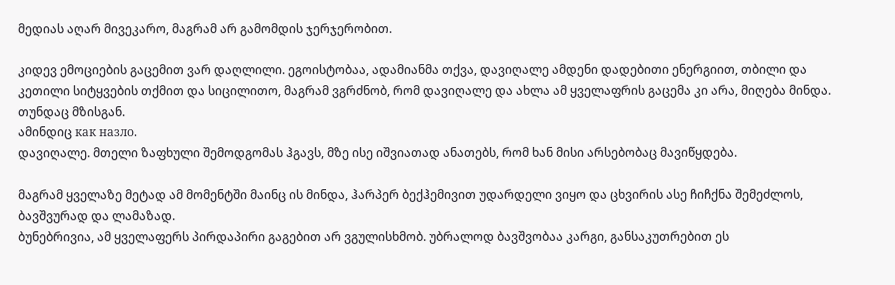მედიას აღარ მივეკარო, მაგრამ არ გამომდის ჯერჯერობით.

კიდევ ემოციების გაცემით ვარ დაღლილი. ეგოისტობაა, ადამიანმა თქვა, დავიღალე ამდენი დადებითი ენერგიით, თბილი და კეთილი სიტყვების თქმით და სიცილითო, მაგრამ ვგრძნობ, რომ დავიღალე და ახლა ამ ყველაფრის გაცემა კი არა, მიღება მინდა. თუნდაც მზისგან.
ამინდიც как назло.
დავიღალე. მთელი ზაფხული შემოდგომას ჰგავს, მზე ისე იშვიათად ანათებს, რომ ხან მისი არსებობაც მავიწყდება.

მაგრამ ყველაზე მეტად ამ მომენტში მაინც ის მინდა, ჰარპერ ბექჰემივით უდარდელი ვიყო და ცხვირის ასე ჩიჩქნა შემეძლოს, ბავშვურად და ლამაზად.
ბუნებრივია, ამ ყველაფერს პირდაპირი გაგებით არ ვგულისხმობ. უბრალოდ ბავშვობაა კარგი, განსაკუთრებით ეს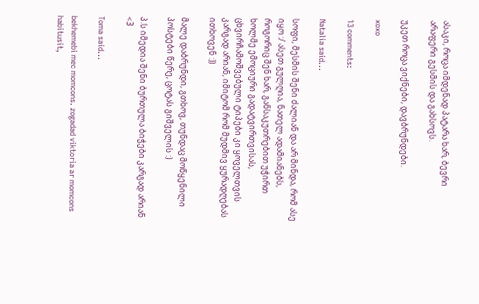ასაკი, როცა იმდენად პატარა ხარ, ბევრი არაფერი გესმის და გახსოვს.

უკეთ როცა ვიქნები, დავბრუნდები.

xoxo

13 comments:

Natalia said...

სოფი, მესმის შენი ძალიან და არ მინდა, რომ ასე იყო :/ ასეთ გულღია, ნათელ ადამიანებს, როგორიც შენ ხარ, განსაკუთრებით უჭირთ ხოლმე ემოციური გადატვირთვისას, ცხვირჩამოშვებული ტიპები კი ყოველთვის კარგად არიან, იმიტომ რომ მუდმივ ყურადღებას ითხოვენ :))

მალე დაბრუნდი, გთხოვ, თუნდაც მოწყენილი პოსტები წერე, ცოტას გიშველის :)

პ.ს იმედია შენი ბურთულა ბიჭები კარგად არიან <3

Toma said...

bekhemebi mec momcons. zogadad viktoria ar momcons habitusit,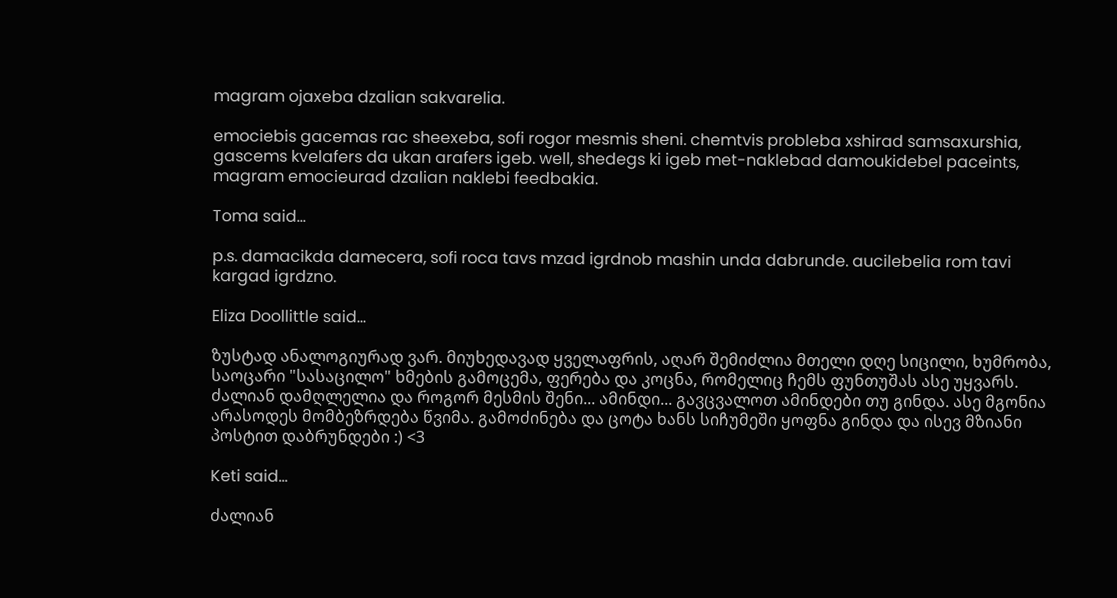magram ojaxeba dzalian sakvarelia.

emociebis gacemas rac sheexeba, sofi rogor mesmis sheni. chemtvis probleba xshirad samsaxurshia, gascems kvelafers da ukan arafers igeb. well, shedegs ki igeb met-naklebad damoukidebel paceints, magram emocieurad dzalian naklebi feedbakia.

Toma said...

p.s. damacikda damecera, sofi roca tavs mzad igrdnob mashin unda dabrunde. aucilebelia rom tavi kargad igrdzno.

Eliza Doollittle said...

ზუსტად ანალოგიურად ვარ. მიუხედავად ყველაფრის, აღარ შემიძლია მთელი დღე სიცილი, ხუმრობა, საოცარი "სასაცილო" ხმების გამოცემა, ფერება და კოცნა, რომელიც ჩემს ფუნთუშას ასე უყვარს. ძალიან დამღლელია და როგორ მესმის შენი... ამინდი... გავცვალოთ ამინდები თუ გინდა. ასე მგონია არასოდეს მომბეზრდება წვიმა. გამოძინება და ცოტა ხანს სიჩუმეში ყოფნა გინდა და ისევ მზიანი პოსტით დაბრუნდები :) <3

Keti said...

ძალიან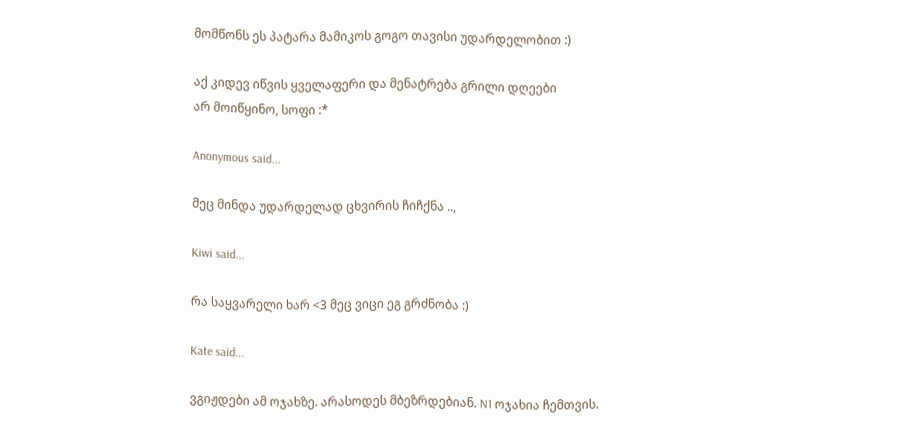მომწონს ეს პატარა მამიკოს გოგო თავისი უდარდელობით :)

აქ კიდევ იწვის ყველაფერი და მენატრება გრილი დღეები
არ მოიწყინო, სოფი :*

Anonymous said...

მეც მინდა უდარდელად ცხვირის ჩიჩქნა ..,

Kiwi said...

რა საყვარელი ხარ <3 მეც ვიცი ეგ გრძნობა :)

Kate said...

ვგიჟდები ამ ოჯახზე. არასოდეს მბეზრდებიან. N1 ოჯახია ჩემთვის.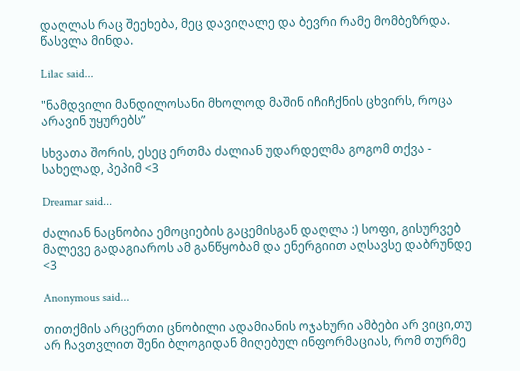დაღლას რაც შეეხება, მეც დავიღალე და ბევრი რამე მომბეზრდა. წასვლა მინდა.

Lilac said...

"ნამდვილი მანდილოსანი მხოლოდ მაშინ იჩიჩქნის ცხვირს, როცა არავინ უყურებს”

სხვათა შორის, ესეც ერთმა ძალიან უდარდელმა გოგომ თქვა - სახელად, პეპიმ <3

Dreamar said...

ძალიან ნაცნობია ემოციების გაცემისგან დაღლა :) სოფი, გისურვებ მალევე გადაგიაროს ამ განწყობამ და ენერგიით აღსავსე დაბრუნდე <3

Anonymous said...

თითქმის არცერთი ცნობილი ადამიანის ოჯახური ამბები არ ვიცი,თუ არ ჩავთვლით შენი ბლოგიდან მიღებულ ინფორმაციას, რომ თურმე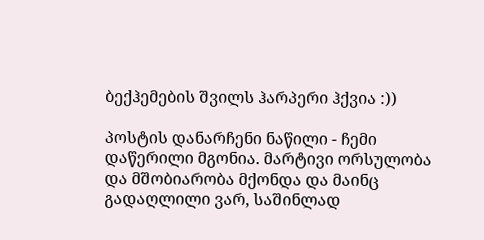ბექჰემების შვილს ჰარპერი ჰქვია :))

პოსტის დანარჩენი ნაწილი - ჩემი დაწერილი მგონია. მარტივი ორსულობა და მშობიარობა მქონდა და მაინც გადაღლილი ვარ, საშინლად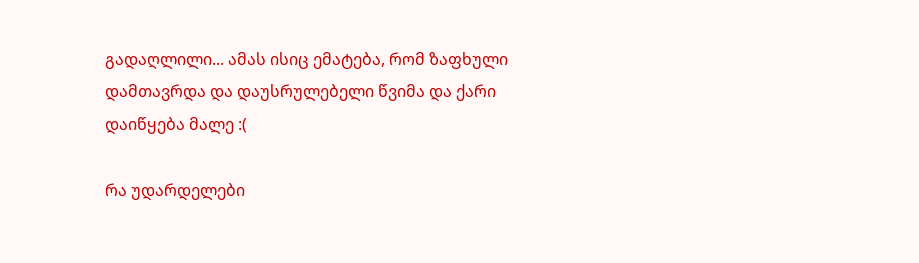გადაღლილი... ამას ისიც ემატება, რომ ზაფხული დამთავრდა და დაუსრულებელი წვიმა და ქარი დაიწყება მალე :(

რა უდარდელები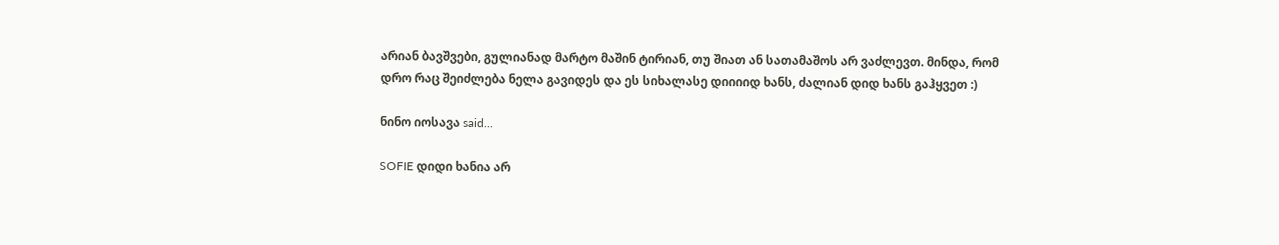არიან ბავშვები, გულიანად მარტო მაშინ ტირიან, თუ შიათ ან სათამაშოს არ ვაძლევთ. მინდა, რომ დრო რაც შეიძლება ნელა გავიდეს და ეს სიხალასე დიიიიდ ხანს, ძალიან დიდ ხანს გაჰყვეთ :)

ნინო იოსავა said...

SOFIE დიდი ხანია არ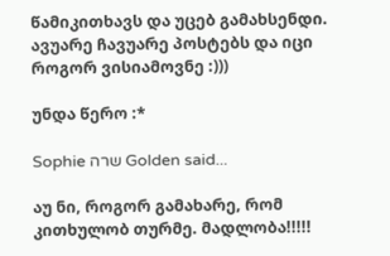წამიკითხავს და უცებ გამახსენდი. ავუარე ჩავუარე პოსტებს და იცი როგორ ვისიამოვნე :)))

უნდა წერო :*

Sophie שרה Golden said...

აუ ნი, როგორ გამახარე, რომ კითხულობ თურმე. მადლობა!!!!!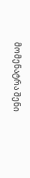მომენატრა შენი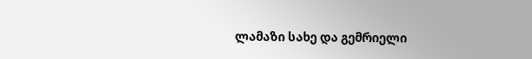ლამაზი სახე და გემრიელი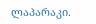ლაპარაკი.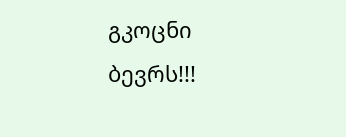გკოცნი ბევრს!!!